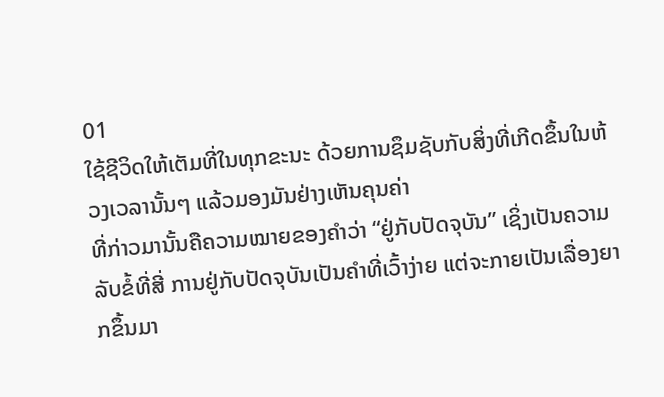01
ໃຊ້ຊີວິດໃຫ້ເຕັມທີ່ໃນທຸກຂະນະ ດ້ວຍການຊຶມຊັບກັບສິ່ງທີ່ເກີດຂຶ້ນໃນຫ້ວງເວລານັ້ນໆ ແລ້ວມອງມັນຢ່າງເຫັນຄຸນຄ່າ
ທີ່ກ່າວມານັ້ນຄືຄວາມໝາຍຂອງຄຳວ່າ “ຢູ່ກັບປັດຈຸບັນ” ເຊິ່ງເປັນຄວາມລັບຂໍ້ທີ່ສີ່ ການຢູ່ກັບປັດຈຸບັນເປັນຄຳທີ່ເວົ້າງ່າຍ ແຕ່ຈະກາຍເປັນເລື່ອງຍາກຂຶ້ນມາ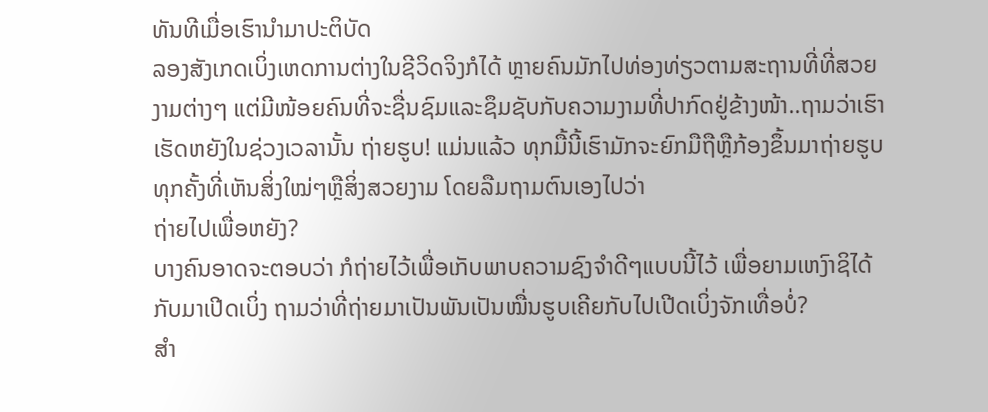ທັນທີເມື່ອເຮົານຳມາປະຕິບັດ
ລອງສັງເກດເບິ່ງເຫດການຕ່າງໃນຊີວິດຈິງກໍໄດ້ ຫຼາຍຄົນມັກໄປທ່ອງທ່ຽວຕາມສະຖານທີ່ທີ່ສວຍງາມຕ່າງໆ ແຕ່ມີໜ້ອຍຄົນທີ່ຈະຊື່ນຊົມແລະຊຶມຊັບກັບຄວາມງາມທີ່ປາກົດຢູ່ຂ້າງໜ້າ..ຖາມວ່າເຮົາເຮັດຫຍັງໃນຊ່ວງເວລານັ້ນ ຖ່າຍຮູບ! ແມ່ນແລ້ວ ທຸກມື້ນີ້ເຮົາມັກຈະຍົກມືຖືຫຼືກ້ອງຂຶ້ນມາຖ່າຍຮູບທຸກຄັ້ງທີ່ເຫັນສິ່ງໃໝ່ໆຫຼືສິ່ງສວຍງາມ ໂດຍລືມຖາມຕົນເອງໄປວ່າ
ຖ່າຍໄປເພື່ອຫຍັງ?
ບາງຄົນອາດຈະຕອບວ່າ ກໍຖ່າຍໄວ້ເພື່ອເກັບພາບຄວາມຊົງຈຳດີໆແບບນີ້ໄວ້ ເພື່ອຍາມເຫງົາຊິໄດ້ກັບມາເປີດເບິ່ງ ຖາມວ່າທີ່ຖ່າຍມາເປັນພັນເປັນໝື່ນຮູບເຄີຍກັບໄປເປີດເບິ່ງຈັກເທື່ອບໍ່?
ສຳ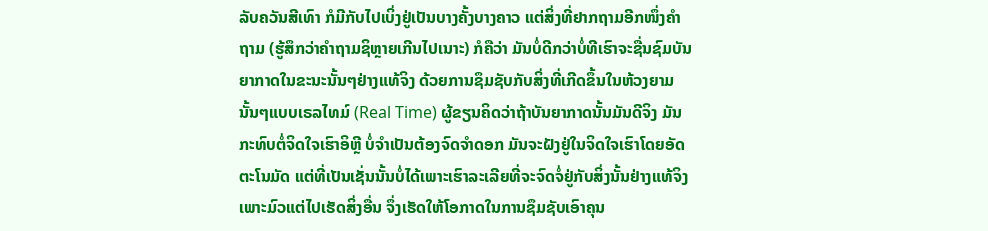ລັບຄວັນສີເທົາ ກໍມີກັບໄປເບິ່ງຢູ່ເປັນບາງຄັ້ງບາງຄາວ ແຕ່ສິ່ງທີ່ຢາກຖາມອີກໜຶ່ງຄຳຖາມ (ຮູ້ສຶກວ່າຄຳຖາມຊິຫຼາຍເກີນໄປເນາະ) ກໍຄືວ່າ ມັນບໍ່ດີກວ່າບໍ່ທີເຮົາຈະຊື່ນຊົມບັນຍາກາດໃນຂະນະນັ້ນໆຢ່າງແທ້ຈິງ ດ້ວຍການຊຶມຊັບກັບສິ່ງທີ່ເກີດຂຶ້ນໃນຫ້ວງຍາມນັ້ນໆແບບເຣລໄທມ໌ (Real Time) ຜູ້ຂຽນຄິດວ່າຖ້າບັນຍາກາດນັ້ນມັນດີຈິງ ມັນກະທົບຕໍ່ຈິດໃຈເຮົາອິຫຼີ ບໍ່ຈຳເປັນຕ້ອງຈົດຈຳດອກ ມັນຈະຝັງຢູ່ໃນຈິດໃຈເຮົາໂດຍອັດຕະໂນມັດ ແຕ່ທີ່ເປັນເຊັ່ນນັ້ນບໍ່ໄດ້ເພາະເຮົາລະເລີຍທີ່ຈະຈົດຈໍ່ຢູ່ກັບສິ່ງນັ້ນຢ່າງແທ້ຈິງ ເພາະມົວແຕ່ໄປເຮັດສິ່ງອື່ນ ຈຶ່ງເຮັດໃຫ້ໂອກາດໃນການຊຶມຊັບເອົາຄຸນ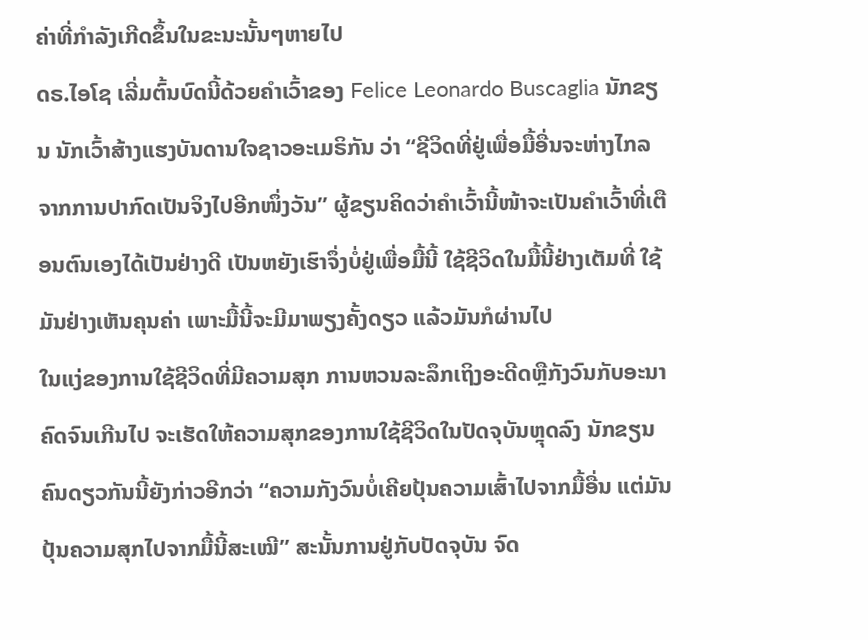ຄ່າທີ່ກຳລັງເກີດຂຶ້ນໃນຂະນະນັ້ນໆຫາຍໄປ
ດຣ.ໄອໂຊ ເລີ່ມຕົ້ນບົດນີ້ດ້ວຍຄຳເວົ້າຂອງ Felice Leonardo Buscaglia ນັກຂຽນ ນັກເວົ້າສ້າງແຮງບັນດານໃຈຊາວອະເມຣິກັນ ວ່າ “ຊີວິດທີ່ຢູ່ເພື່ອມື້ອື່ນຈະຫ່າງໄກລຈາກການປາກົດເປັນຈິງໄປອີກໜຶ່ງວັນ” ຜູ້ຂຽນຄິດວ່າຄຳເວົ້ານີ້ໜ້າຈະເປັນຄຳເວົ້າທີ່ເຕືອນຕົນເອງໄດ້ເປັນຢ່າງດີ ເປັນຫຍັງເຮົາຈຶ່ງບໍ່ຢູ່ເພື່ອມື້ນີ້ ໃຊ້ຊີວິດໃນມື້ນີ້ຢ່າງເຕັມທີ່ ໃຊ້ມັນຢ່າງເຫັນຄຸນຄ່າ ເພາະມື້ນີ້ຈະມີມາພຽງຄັ້ງດຽວ ແລ້ວມັນກໍຜ່ານໄປ
ໃນແງ່ຂອງການໃຊ້ຊີວິດທີ່ມີຄວາມສຸກ ການຫວນລະລຶກເຖິງອະດີດຫຼືກັງວົນກັບອະນາຄົດຈົນເກີນໄປ ຈະເຮັດໃຫ້ຄວາມສຸກຂອງການໃຊ້ຊີວິດໃນປັດຈຸບັນຫຼຸດລົງ ນັກຂຽນຄົນດຽວກັນນີ້ຍັງກ່າວອີກວ່າ “ຄວາມກັງວົນບໍ່ເຄີຍປຸ້ນຄວາມເສົ້າໄປຈາກມື້ອື່ນ ແຕ່ມັນປຸ້ນຄວາມສຸກໄປຈາກມື້ນີ້ສະເໝີ” ສະນັ້ນການຢູ່ກັບປັດຈຸບັນ ຈົດ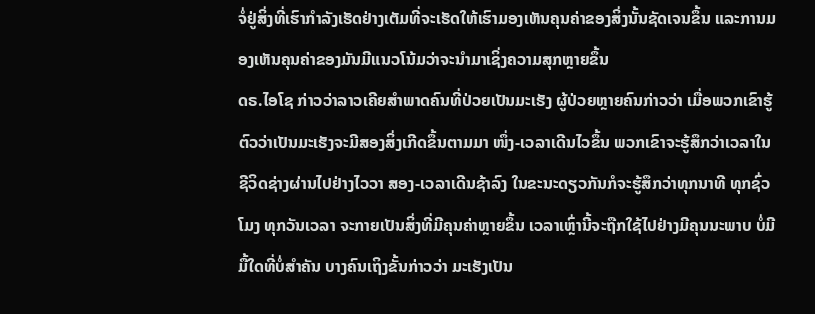ຈໍ່ຢູ່ສິ່ງທີ່ເຮົາກຳລັງເຮັດຢ່າງເຕັມທີ່ຈະເຮັດໃຫ້ເຮົາມອງເຫັນຄຸນຄ່າຂອງສິ່ງນັ້ນຊັດເຈນຂຶ້ນ ແລະການມອງເຫັນຄຸນຄ່າຂອງມັນມີແນວໂນ້ມວ່າຈະນຳມາເຊິ່ງຄວາມສຸກຫຼາຍຂຶ້ນ
ດຣ.ໄອໂຊ ກ່າວວ່າລາວເຄີຍສຳພາດຄົນທີ່ປ່ວຍເປັນມະເຮັງ ຜູ້ປ່ວຍຫຼາຍຄົນກ່າວວ່າ ເມື່ອພວກເຂົາຮູ້ຕົວວ່າເປັນມະເຮັງຈະມີສອງສິ່ງເກີດຂຶ້ນຕາມມາ ໜຶ່ງ-ເວລາເດີນໄວຂຶ້ນ ພວກເຂົາຈະຮູ້ສຶກວ່າເວລາໃນຊີວິດຊ່າງຜ່ານໄປຢ່າງໄວວາ ສອງ-ເວລາເດີນຊ້າລົງ ໃນຂະນະດຽວກັນກໍຈະຮູ້ສຶກວ່າທຸກນາທີ ທຸກຊົ່ວໂມງ ທຸກວັນເວລາ ຈະກາຍເປັນສິ່ງທີ່ມີຄຸນຄ່າຫຼາຍຂຶ້ນ ເວລາເຫຼົ່ານີ້ຈະຖືກໃຊ້ໄປຢ່າງມີຄຸນນະພາບ ບໍ່ມີມື້ໃດທີ່ບໍ່ສຳຄັນ ບາງຄົນເຖິງຂັ້ນກ່າວວ່າ ມະເຮັງເປັນ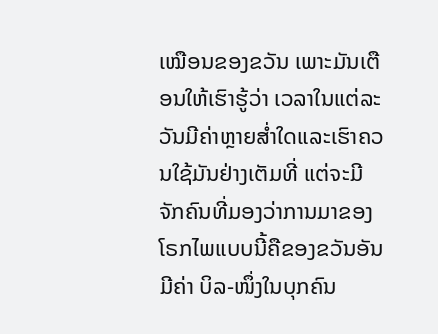ເໝືອນຂອງຂວັນ ເພາະມັນເຕືອນໃຫ້ເຮົາຮູ້ວ່າ ເວລາໃນແຕ່ລະວັນມີຄ່າຫຼາຍສ່ຳໃດແລະເຮົາຄວນໃຊ້ມັນຢ່າງເຕັມທີ່ ແຕ່ຈະມີຈັກຄົນທີ່ມອງວ່າການມາຂອງໂຣກໄພແບບນີ້ຄືຂອງຂວັນອັນມີຄ່າ ບິລ-ໜຶ່ງໃນບຸກຄົນ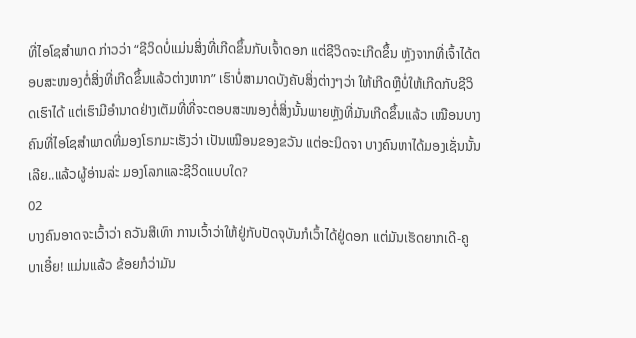ທີ່ໄອໂຊສຳພາດ ກ່າວວ່າ “ຊີວິດບໍ່ແມ່ນສິ່ງທີ່ເກີດຂຶ້ນກັບເຈົ້າດອກ ແຕ່ຊີວິດຈະເກີດຂຶ້ນ ຫຼັງຈາກທີ່ເຈົ້າໄດ້ຕອບສະໜອງຕໍ່ສິ່ງທີ່ເກີດຂຶ້ນແລ້ວຕ່າງຫາກ” ເຮົາບໍ່ສາມາດບັງຄັບສິ່ງຕ່າງໆວ່າ ໃຫ້ເກີດຫຼືບໍ່ໃຫ້ເກີດກັບຊີວິດເຮົາໄດ້ ແຕ່ເຮົາມີອຳນາດຢ່າງເຕັມທີ່ທີ່ຈະຕອບສະໜອງຕໍ່ສິ່ງນັ້ນພາຍຫຼັງທີ່ມັນເກີດຂຶ້ນແລ້ວ ເໝືອນບາງຄົນທີ່ໄອໂຊສຳພາດທີ່ມອງໂຣກມະເຮັງວ່າ ເປັນເໝືອນຂອງຂວັນ ແຕ່ອະນິດຈາ ບາງຄົນຫາໄດ້ມອງເຊັ່ນນັ້ນເລີຍ..ແລ້ວຜູ້ອ່ານລ່ະ ມອງໂລກແລະຊີວິດແບບໃດ?
02
ບາງຄົນອາດຈະເວົ້າວ່າ ຄວັນສີເທົາ ການເວົ້າວ່າໃຫ້ຢູ່ກັບປັດຈຸບັນກໍເວົ້າໄດ້ຢູ່ດອກ ແຕ່ມັນເຮັດຍາກເດີ-ຄູບາເອີ໋ຍ! ແມ່ນແລ້ວ ຂ້ອຍກໍວ່າມັນ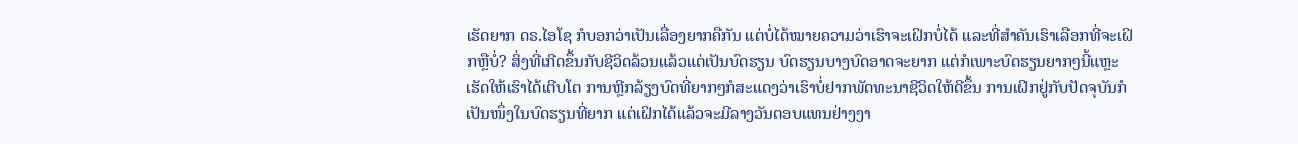ເຮັດຍາກ ດຣ.ໄອໂຊ ກໍບອກວ່າເປັນເລື່ອງຍາກຄືກັນ ແຕ່ບໍ່ໄດ້ໝາຍຄວາມວ່າເຮົາຈະເຝິກບໍ່ໄດ້ ແລະທີ່ສຳຄັນເຮົາເລືອກທີ່ຈະເຝິກຫຼືບໍ່? ສິ່ງທີ່ເກີດຂຶ້ນກັບຊີວິດລ້ວນແລ້ວແຕ່ເປັນບົດຮຽນ ບົດຮຽນບາງບົດອາດຈະຍາກ ແຕ່ກໍເພາະບົດຮຽນຍາກໆນີ້ແຫຼະເຮັດໃຫ້ເຮົາໄດ້ເຕີບໂຕ ການຫຼີກລ້ຽງບົດທີ່ຍາກໆກໍສະແດງວ່າເຮົາບໍ່ຢາກພັດທະນາຊີວິດໃຫ້ດີຂຶ້ນ ການເຝິກຢູ່ກັບປັດຈຸບັນກໍເປັນໜຶ່ງໃນບົດຮຽນທີ່ຍາກ ແຕ່ເຝິກໄດ້ແລ້ວຈະມີລາງວັນຕອບແທນຢ່າງງາ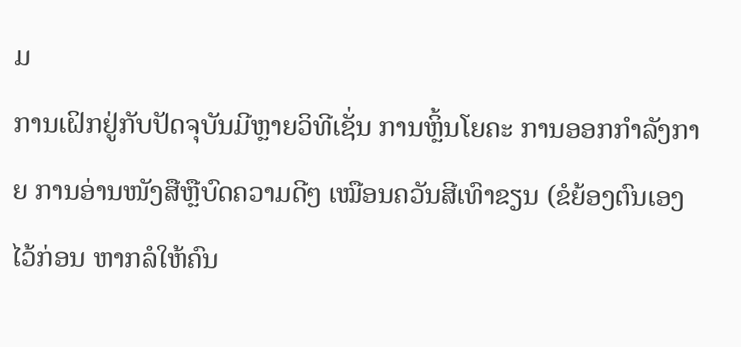ມ
ການເຝິກຢູ່ກັບປັດຈຸບັນມີຫຼາຍວິທີເຊັ່ນ ການຫຼິ້ນໂຍຄະ ການອອກກຳລັງກາຍ ການອ່ານໜັງສືຫຼືບົດຄວາມດີໆ ເໝືອນຄວັນສີເທົາຂຽນ (ຂໍຍ້ອງຕົນເອງໄວ້ກ່ອນ ຫາກລໍໃຫ້ຄົນ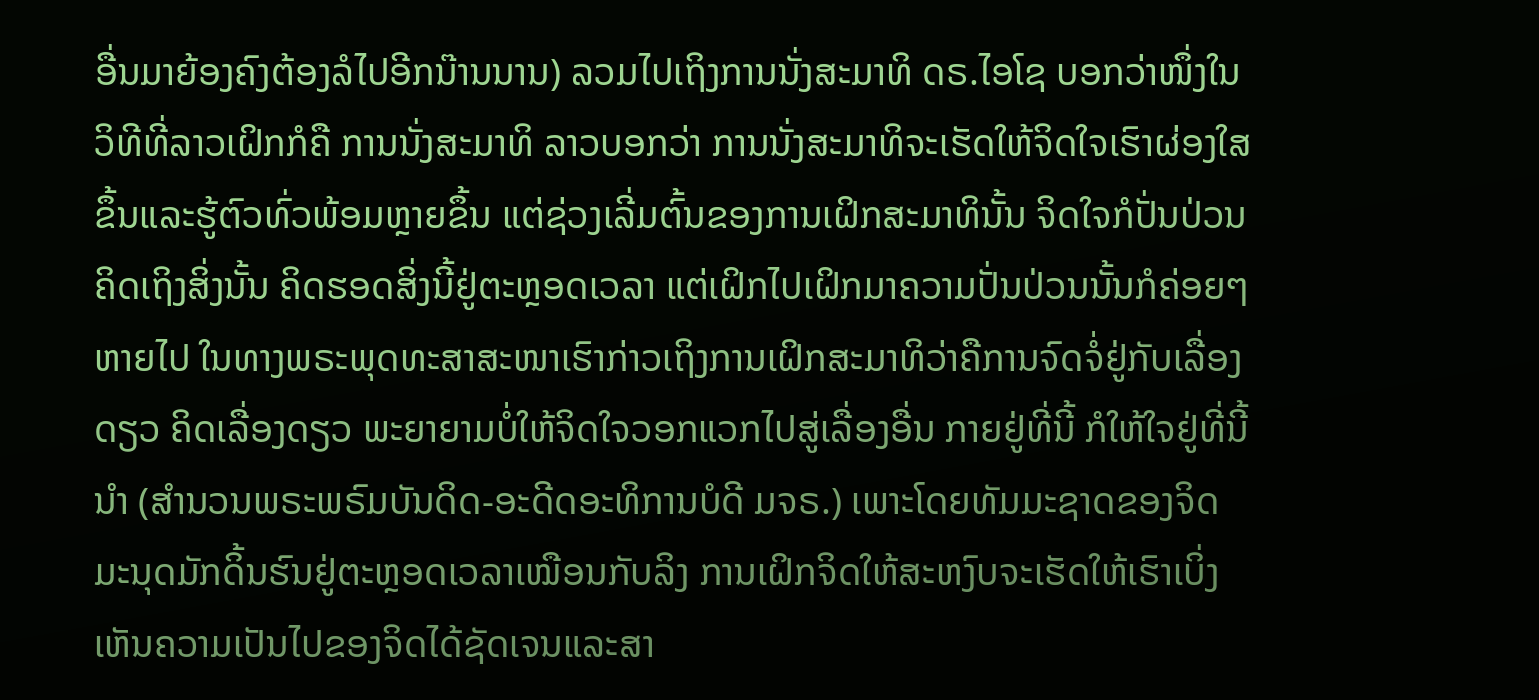ອື່ນມາຍ້ອງຄົງຕ້ອງລໍໄປອີກນ໊ານນານ) ລວມໄປເຖິງການນັ່ງສະມາທິ ດຣ.ໄອໂຊ ບອກວ່າໜຶ່ງໃນວິທີທີ່ລາວເຝິກກໍຄື ການນັ່ງສະມາທິ ລາວບອກວ່າ ການນັ່ງສະມາທິຈະເຮັດໃຫ້ຈິດໃຈເຮົາຜ່ອງໃສຂຶ້ນແລະຮູ້ຕົວທົ່ວພ້ອມຫຼາຍຂຶ້ນ ແຕ່ຊ່ວງເລີ່ມຕົ້ນຂອງການເຝິກສະມາທິນັ້ນ ຈິດໃຈກໍປັ່ນປ່ວນ ຄິດເຖິງສິ່ງນັ້ນ ຄິດຮອດສິ່ງນີ້ຢູ່ຕະຫຼອດເວລາ ແຕ່ເຝິກໄປເຝິກມາຄວາມປັ່ນປ່ວນນັ້ນກໍຄ່ອຍໆຫາຍໄປ ໃນທາງພຣະພຸດທະສາສະໜາເຮົາກ່າວເຖິງການເຝິກສະມາທິວ່າຄືການຈົດຈໍ່ຢູ່ກັບເລື່ອງດຽວ ຄິດເລື່ອງດຽວ ພະຍາຍາມບໍ່ໃຫ້ຈິດໃຈວອກແວກໄປສູ່ເລື່ອງອື່ນ ກາຍຢູ່ທີ່ນີ້ ກໍໃຫ້ໃຈຢູ່ທີ່ນີ້ນຳ (ສຳນວນພຣະພຣົມບັນດິດ-ອະດີດອະທິການບໍດີ ມຈຣ.) ເພາະໂດຍທັມມະຊາດຂອງຈິດມະນຸດມັກດິ້ນຮົນຢູ່ຕະຫຼອດເວລາເໝືອນກັບລິງ ການເຝິກຈິດໃຫ້ສະຫງົບຈະເຮັດໃຫ້ເຮົາເບິ່ງເຫັນຄວາມເປັນໄປຂອງຈິດໄດ້ຊັດເຈນແລະສາ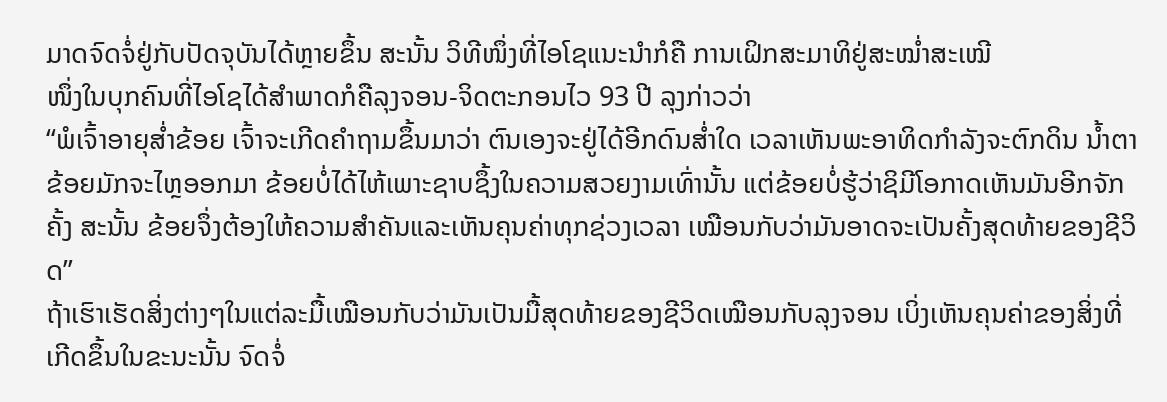ມາດຈົດຈໍ່ຢູ່ກັບປັດຈຸບັນໄດ້ຫຼາຍຂຶ້ນ ສະນັ້ນ ວິທີໜຶ່ງທີ່ໄອໂຊແນະນຳກໍຄື ການເຝິກສະມາທິຢູ່ສະໝ່ຳສະເໝີ
ໜຶ່ງໃນບຸກຄົນທີ່ໄອໂຊໄດ້ສຳພາດກໍຄືລຸງຈອນ-ຈິດຕະກອນໄວ 93 ປີ ລຸງກ່າວວ່າ
“ພໍເຈົ້າອາຍຸສ່ຳຂ້ອຍ ເຈົ້າຈະເກີດຄຳຖາມຂຶ້ນມາວ່າ ຕົນເອງຈະຢູ່ໄດ້ອີກດົນສ່ຳໃດ ເວລາເຫັນພະອາທິດກຳລັງຈະຕົກດິນ ນ້ຳຕາຂ້ອຍມັກຈະໄຫຼອອກມາ ຂ້ອຍບໍ່ໄດ້ໄຫ້ເພາະຊາບຊຶ້ງໃນຄວາມສວຍງາມເທົ່ານັ້ນ ແຕ່ຂ້ອຍບໍ່ຮູ້ວ່າຊິມີໂອກາດເຫັນມັນອີກຈັກຄັ້ງ ສະນັ້ນ ຂ້ອຍຈຶ່ງຕ້ອງໃຫ້ຄວາມສຳຄັນແລະເຫັນຄຸນຄ່າທຸກຊ່ວງເວລາ ເໝືອນກັບວ່າມັນອາດຈະເປັນຄັ້ງສຸດທ້າຍຂອງຊີວິດ”
ຖ້າເຮົາເຮັດສິ່ງຕ່າງໆໃນແຕ່ລະມື້ເໝືອນກັບວ່າມັນເປັນມື້ສຸດທ້າຍຂອງຊີວິດເໝືອນກັບລຸງຈອນ ເບິ່ງເຫັນຄຸນຄ່າຂອງສິ່ງທີ່ເກີດຂຶ້ນໃນຂະນະນັ້ນ ຈົດຈໍ່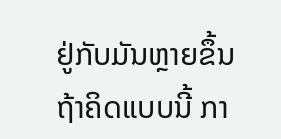ຢູ່ກັບມັນຫຼາຍຂຶ້ນ ຖ້າຄິດແບບນີ້ ກາ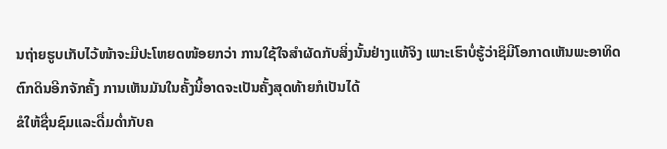ນຖ່າຍຮູບເກັບໄວ້ໜ້າຈະມີປະໂຫຍດໜ້ອຍກວ່າ ການໃຊ້ໃຈສຳຜັດກັບສິ່ງນັ້ນຢ່າງແທ້ຈິງ ເພາະເຮົາບໍ່ຮູ້ວ່າຊິມີໂອກາດເຫັນພະອາທິດຕົກດິນອີກຈັກຄັ້ງ ການເຫັນມັນໃນຄັ້ງນີ້ອາດຈະເປັນຄັ້ງສຸດທ້າຍກໍເປັນໄດ້
ຂໍໃຫ້ຊື່ນຊົມແລະດື່ມດ່ຳກັບຄ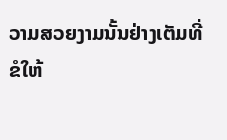ວາມສວຍງາມນັ້ນຢ່າງເຕັມທີ່
ຂໍໃຫ້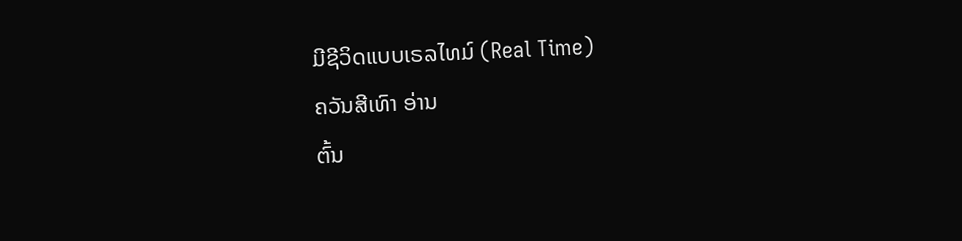ມີຊີວິດແບບເຣລໄທມ໌ (Real Time)
ຄວັນສີເທົາ ອ່ານ
ຕົ້ນ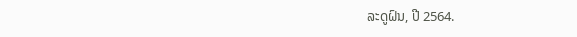ລະດູຝົນ, ປີ 2564.